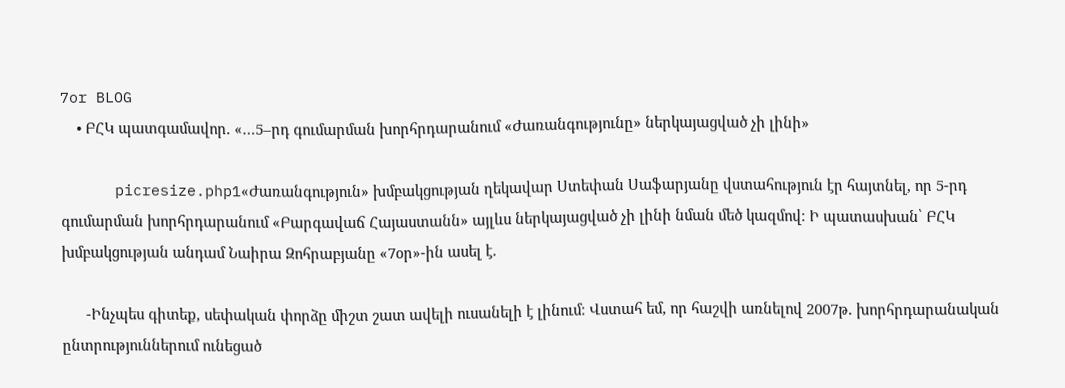7or BLOG
    • ԲՀԿ պատգամավոր. «…5–րդ գումարման խորհրդարանում «Ժառանգությունը» ներկայացված չի լինի»

      picresize.php1«Ժառանգություն» խմբակցության ղեկավար Ստեփան Սաֆարյանը վստահություն էր հայտնել, որ 5-րդ գումարման խորհրդարանում «Բարգավաճ Հայաստանն» այլևս ներկայացված չի լինի նման մեծ կազմով։ Ի պատասխան՝ ԲՀԿ խմբակցության անդամ Նաիրա Զոհրաբյանը «7օր»-ին ասել է.

      -Ինչպես գիտեք, սեփական փորձը միշտ շատ ավելի ուսանելի է լինում։ Վստահ եմ, որ հաշվի առնելով 2007թ. խորհրդարանական ընտրություններում ունեցած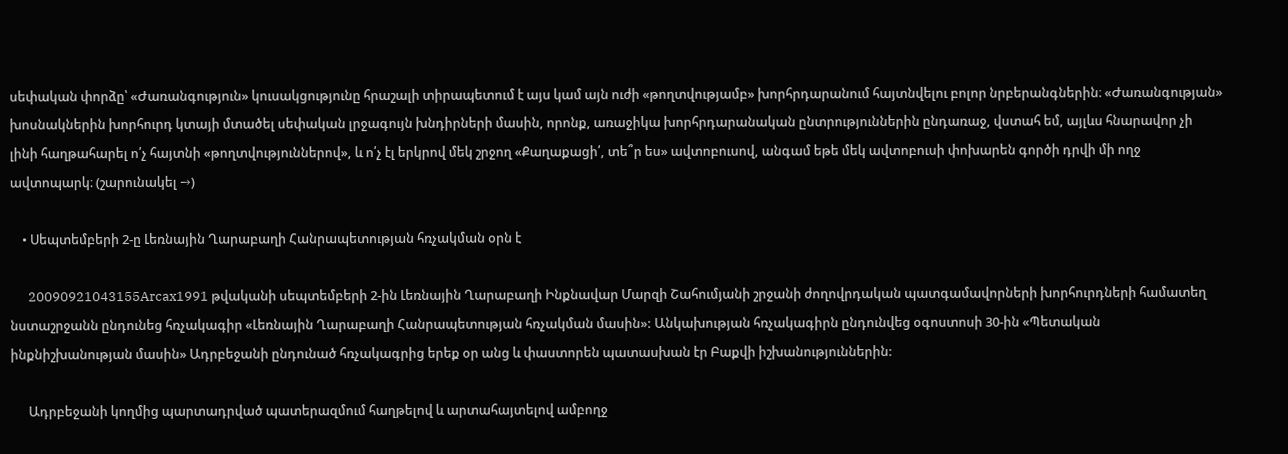սեփական փորձը՝ «Ժառանգություն» կուսակցությունը հրաշալի տիրապետում է այս կամ այն ուժի «թողտվությամբ» խորհրդարանում հայտնվելու բոլոր նրբերանգներին։ «Ժառանգության» խոսնակներին խորհուրդ կտայի մտածել սեփական լրջագույն խնդիրների մասին, որոնք, առաջիկա խորհրդարանական ընտրություններին ընդառաջ, վստահ եմ, այլևս հնարավոր չի լինի հաղթահարել ո՛չ հայտնի «թողտվություններով», և ո՛չ էլ երկրով մեկ շրջող «Քաղաքացի՛, տե՞ր ես» ավտոբուսով, անգամ եթե մեկ ավտոբուսի փոխարեն գործի դրվի մի ողջ ավտոպարկ։ (շարունակել →)

    • Սեպտեմբերի 2-ը Լեռնային Ղարաբաղի Հանրապետության հռչակման օրն է

      20090921043155Arcax1991 թվականի սեպտեմբերի 2-ին Լեռնային Ղարաբաղի Ինքնավար Մարզի Շահումյանի շրջանի ժողովրդական պատգամավորների խորհուրդների համատեղ նստաշրջանն ընդունեց հռչակագիր «Լեռնային Ղարաբաղի Հանրապետության հռչակման մասին»: Անկախության հռչակագիրն ընդունվեց օգոստոսի 30-ին «Պետական ինքնիշխանության մասին» Ադրբեջանի ընդունած հռչակագրից երեք օր անց և փաստորեն պատասխան էր Բաքվի իշխանություններին:

      Ադրբեջանի կողմից պարտադրված պատերազմում հաղթելով և արտահայտելով ամբողջ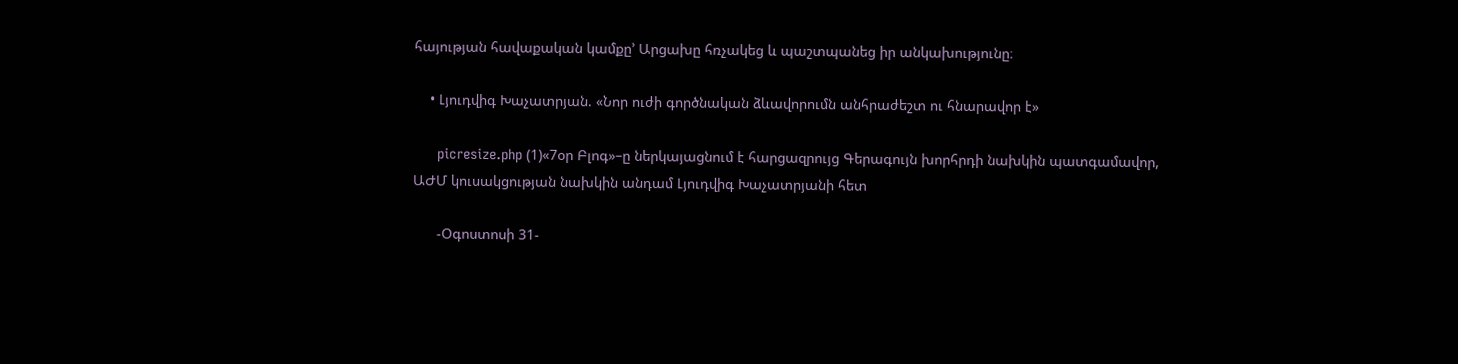հայության հավաքական կամքը’ Արցախը հռչակեց և պաշտպանեց իր անկախությունը։

    • Լյուդվիգ Խաչատրյան. «Նոր ուժի գործնական ձևավորումն անհրաժեշտ ու հնարավոր է»

      picresize.php (1)«7օր Բլոգ»–ը ներկայացնում է հարցազրույց Գերագույն խորհրդի նախկին պատգամավոր, ԱԺՄ կուսակցության նախկին անդամ Լյուդվիգ Խաչատրյանի հետ

      -Օգոստոսի 31-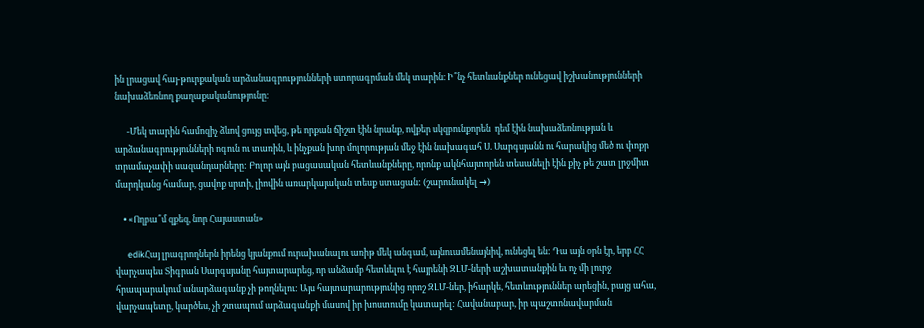ին լրացավ հայ-թուրքական արձանագրությունների ստորագրման մեկ տարին։ Ի՞նչ հետևանքներ ունեցավ իշխանությունների նախաձեռնող քաղաքականությունը։

      -Մեկ տարին համոզիչ ձևով ցույց տվեց, թե որքան ճիշտ էին նրանք, ովքեր սկզբունքորեն  դեմ էին նախաձեռնության և արձանագրությունների ոգուն ու տառին, և ինչքան խոր մոլորության մեջ էին նախագահ Ս. Սարգսյանն ու հարակից մեծ ու փոքր տրամաչափի սազանդարները: Բոլոր այն բացասական հետևանքները, որոնք ակնհայտորեն տեսանելի էին քիչ թե շատ լրջմիտ մարդկանց համար, ցավոք սրտի, լիովին առարկայական տեսք ստացան: (շարունակել →)

    • «Ողբա՞մ զքեզ, նոր Հայաստան»

      edikՀայ լրագրողներն իրենց կյանքում ուրախանալու առիթ մեկ անգամ, այնուամենայնիվ, ունեցել են: Դա այն օրն էր, երբ ՀՀ վարչապես Տիգրան Սարգսյանը հայտարարեց, որ անձամբ հետևելու է հայրենի ԶԼՄ-ների աշխատանքին եւ ոչ մի լուրջ հրապարակում անարձագանք չի թողնելու: Այս հայտարարությունից որոշ ԶԼՄ-ներ, իհարկե, հետևություններ արեցին, բայց ահա, վարչապետը, կարծես, չի շտապում արձագանքի մասով իր խոստումը կատարել: Հավանաբար, իր պաշտոնավարման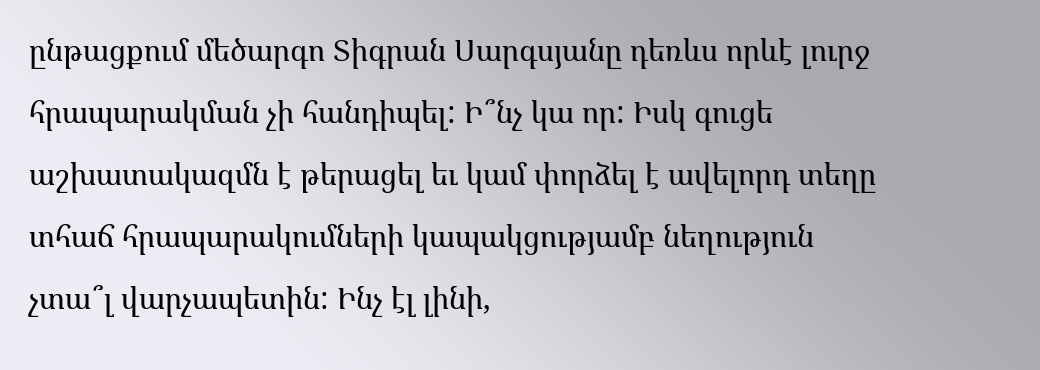ընթացքում մեծարգո Տիգրան Սարգսյանը դեռևս որևէ լուրջ հրապարակման չի հանդիպել: Ի՞նչ կա որ: Իսկ գուցե աշխատակազմն է թերացել եւ կամ փորձել է ավելորդ տեղը տհաճ հրապարակումների կապակցությամբ նեղություն չտա՞լ վարչապետին: Ինչ էլ լինի,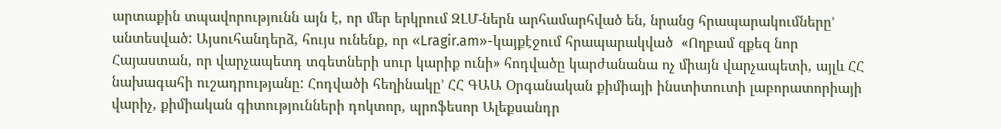արտաքին տպավորությունն այն է, որ մեր երկրում ԶԼՄ-ներն արհամարհված են, նրանց հրապարակումները’ անտեսված: Այսուհանդերձ, հույս ունենք, որ «Lragir.am»-կայքէջում հրապարակված  «Ողբամ զքեզ նոր Հայաստան, որ վարչապետդ տգետների սուր կարիք ունի» հոդվածը կարժանանա ոչ միայն վարչապետի, այլև ՀՀ նախագահի ուշադրությանը: Հոդվածի հեղինակը’ ՀՀ ԳԱԱ Օրգանական քիմիայի ինստիտուտի լաբորատորիայի վարիչ, քիմիական գիտությունների դոկտոր, պրոֆեսոր Ալեքսանդր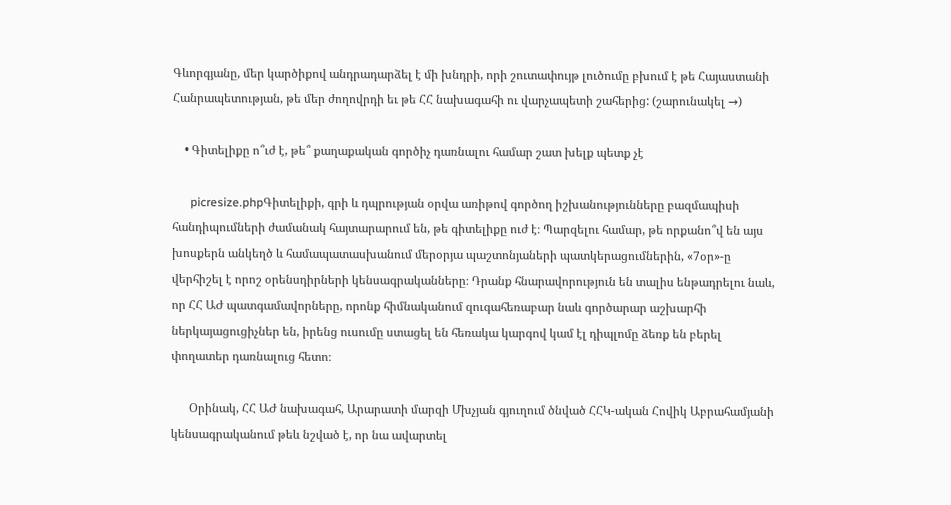Գևորգյանը, մեր կարծիքով անդրադարձել է մի խնդրի, որի շուտափույթ լուծումը բխում է թե Հայաստանի Հանրապետության, թե մեր ժողովրդի եւ թե ՀՀ նախագահի ու վարչապետի շահերից: (շարունակել →)

    • Գիտելիքը ո՞ւժ է, թե՞ քաղաքական գործիչ դառնալու համար շատ խելք պետք չէ

      picresize.phpԳիտելիքի, գրի և դպրության օրվա առիթով գործող իշխանությունները բազմապիսի հանդիպումների ժամանակ հայտարարում են, թե գիտելիքը ուժ է։ Պարզելու համար, թե որքանո՞վ են այս խոսքերն անկեղծ և համապատասխանում մերօրյա պաշտոնյաների պատկերացումներին, «7օր»-ը վերհիշել է որոշ օրենսդիրների կենսագրականները։ Դրանք հնարավորություն են տալիս ենթադրելու նաև, որ ՀՀ ԱԺ պատգամավորները, որոնք հիմնականում զուգահեռաբար նաև գործարար աշխարհի ներկայացուցիչներ են, իրենց ուսումը ստացել են հեռակա կարգով կամ էլ դիպլոմը ձեռք են բերել փողատեր դառնալուց հետո։

      Օրինակ, ՀՀ ԱԺ նախագահ, Արարատի մարզի Մխչյան գյուղում ծնված ՀՀԿ-ական Հովիկ Աբրահամյանի կենսագրականում թեև նշված է, որ նա ավարտել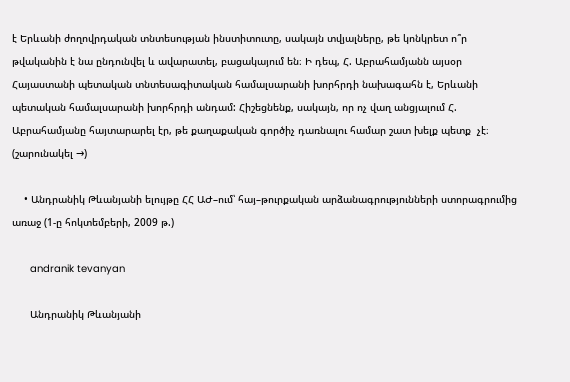է Երևանի ժողովրդական տնտեսության ինստիտուտը, սակայն տվյալները, թե կոնկրետ ո՞ր թվականին է նա ընդունվել և ավարատել, բացակայում են։ Ի դեպ, Հ. Աբրահամյանն այսօր Հայաստանի պետական տնտեսագիտական համալսարանի խորհրդի նախագահն է, Երևանի պետական համալսարանի խորհրդի անդամ: Հիշեցնենք, սակայն, որ ոչ վաղ անցյալում Հ. Աբրահամյանը հայտարարել էր, թե քաղաքական գործիչ դառնալու համար շատ խելք պետք  չէ։ (շարունակել →)

    • Անդրանիկ Թևանյանի ելույթը ՀՀ ԱԺ–ում՝ հայ–թուրքական արձանագրությունների ստորագրումից առաջ (1-ը հոկտեմբերի, 2009 թ.)

      andranik tevanyan

      Անդրանիկ Թևանյանի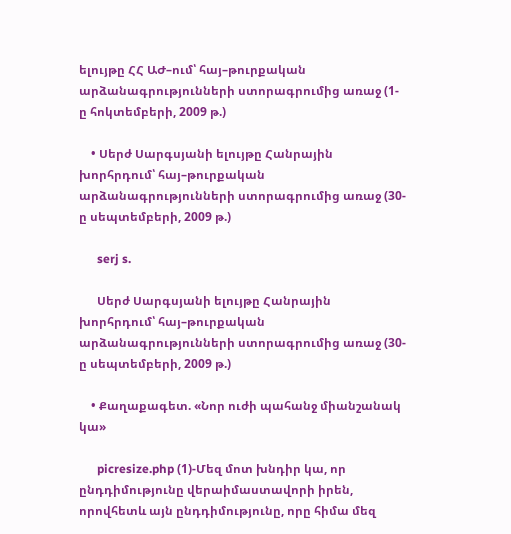ելույթը ՀՀ ԱԺ–ում՝ հայ–թուրքական արձանագրությունների ստորագրումից առաջ (1-ը հոկտեմբերի, 2009 թ.)

    • Սերժ Սարգսյանի ելույթը Հանրային խորհրդում՝ հայ–թուրքական արձանագրությունների ստորագրումից առաջ (30-ը սեպտեմբերի, 2009 թ.)

      serj s.

      Սերժ Սարգսյանի ելույթը Հանրային խորհրդում՝ հայ–թուրքական արձանագրությունների ստորագրումից առաջ (30-ը սեպտեմբերի, 2009 թ.)

    • Քաղաքագետ. «Նոր ուժի պահանջ միանշանակ կա»

      picresize.php (1)-Մեզ մոտ խնդիր կա, որ ընդդիմությունը վերաիմաստավորի իրեն, որովհետև այն ընդդիմությունը, որը հիմա մեզ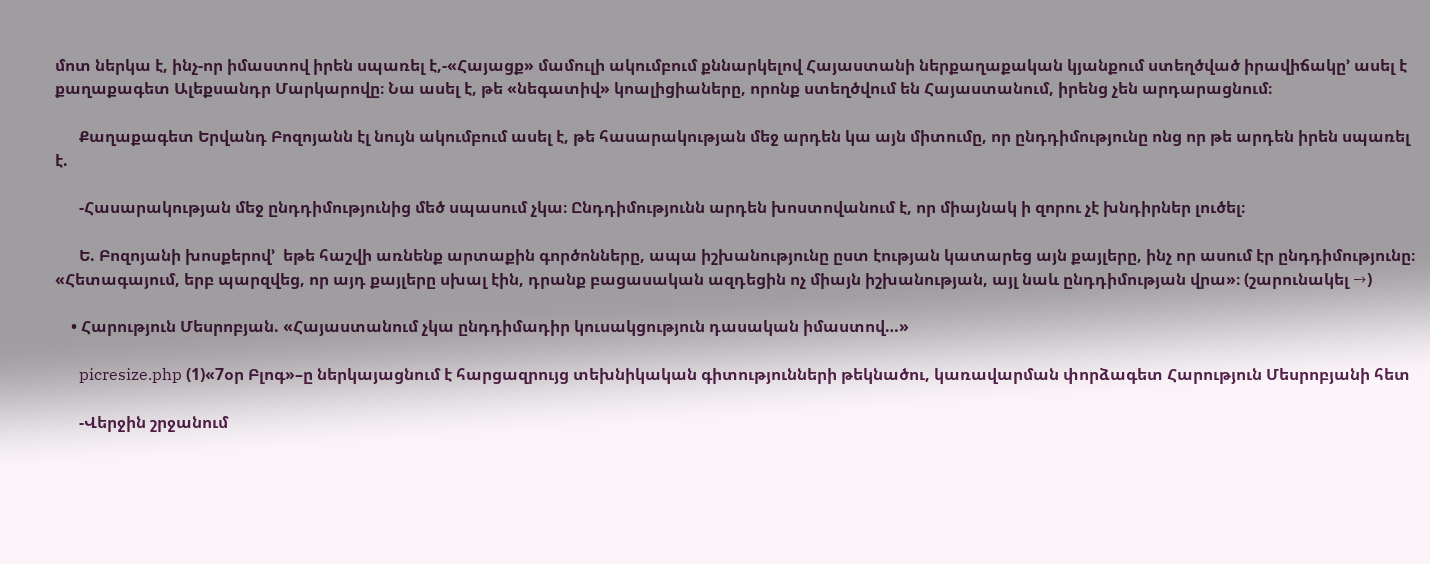մոտ ներկա է, ինչ-որ իմաստով իրեն սպառել է,-«Հայացք» մամուլի ակումբում քննարկելով Հայաստանի ներքաղաքական կյանքում ստեղծված իրավիճակը’ ասել է քաղաքագետ Ալեքսանդր Մարկարովը։ Նա ասել է, թե «նեգատիվ» կոալիցիաները, որոնք ստեղծվում են Հայաստանում, իրենց չեն արդարացնում։

      Քաղաքագետ Երվանդ Բոզոյանն էլ նույն ակումբում ասել է, թե հասարակության մեջ արդեն կա այն միտումը, որ ընդդիմությունը ոնց որ թե արդեն իրեն սպառել է.

      -Հասարակության մեջ ընդդիմությունից մեծ սպասում չկա։ Ընդդիմությունն արդեն խոստովանում է, որ միայնակ ի զորու չէ խնդիրներ լուծել։

      Ե. Բոզոյանի խոսքերով’  եթե հաշվի առնենք արտաքին գործոնները, ապա իշխանությունը ըստ էության կատարեց այն քայլերը, ինչ որ ասում էր ընդդիմությունը։ «Հետագայում, երբ պարզվեց, որ այդ քայլերը սխալ էին, դրանք բացասական ազդեցին ոչ միայն իշխանության, այլ նաև ընդդիմության վրա»։ (շարունակել →)

    • Հարություն Մեսրոբյան. «Հայաստանում չկա ընդդիմադիր կուսակցություն դասական իմաստով…»

      picresize.php (1)«7օր Բլոգ»–ը ներկայացնում է հարցազրույց տեխնիկական գիտությունների թեկնածու, կառավարման փորձագետ Հարություն Մեսրոբյանի հետ

      -Վերջին շրջանում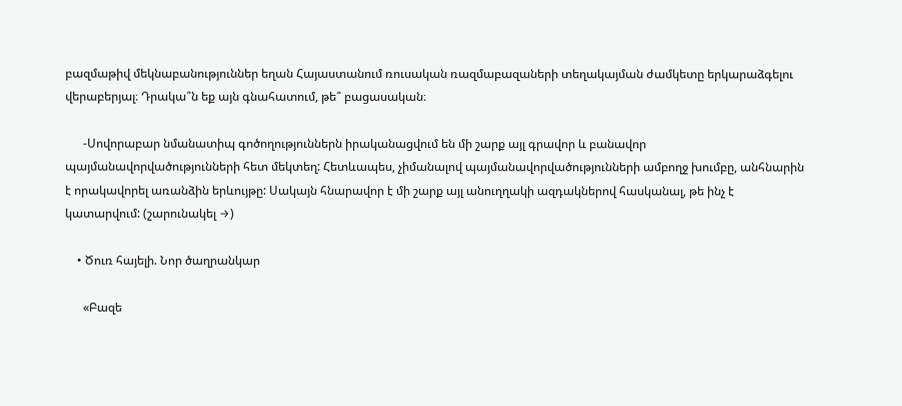բազմաթիվ մեկնաբանություններ եղան Հայաստանում ռուսական ռազմաբազաների տեղակայման ժամկետը երկարաձգելու վերաբերյալ։ Դրակա՞ն եք այն գնահատում, թե՞ բացասական։

      -Սովորաբար նմանատիպ գոծողություններն իրականացվում են մի շարք այլ գրավոր և բանավոր պայմանավորվածությունների հետ մեկտեղ: Հետևապես, չիմանալով պայմանավորվածությունների ամբողջ խումբը, անհնարին է որակավորել առանձին երևույթը: Սակայն հնարավոր է մի շարք այլ անուղղակի ազդակներով հասկանալ, թե ինչ է կատարվում: (շարունակել →)

    • Ծուռ հայելի. Նոր ծաղրանկար

      «Բազե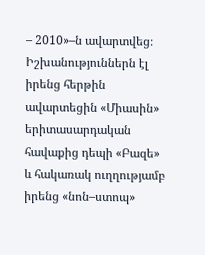– 2010»–ն ավարտվեց։ Իշխանություններն էլ իրենց հերթին ավարտեցին «Միասին» երիտասարդական հավաքից դեպի «Բազե» և հակառակ ուղղությամբ իրենց «նոն–ստոպ»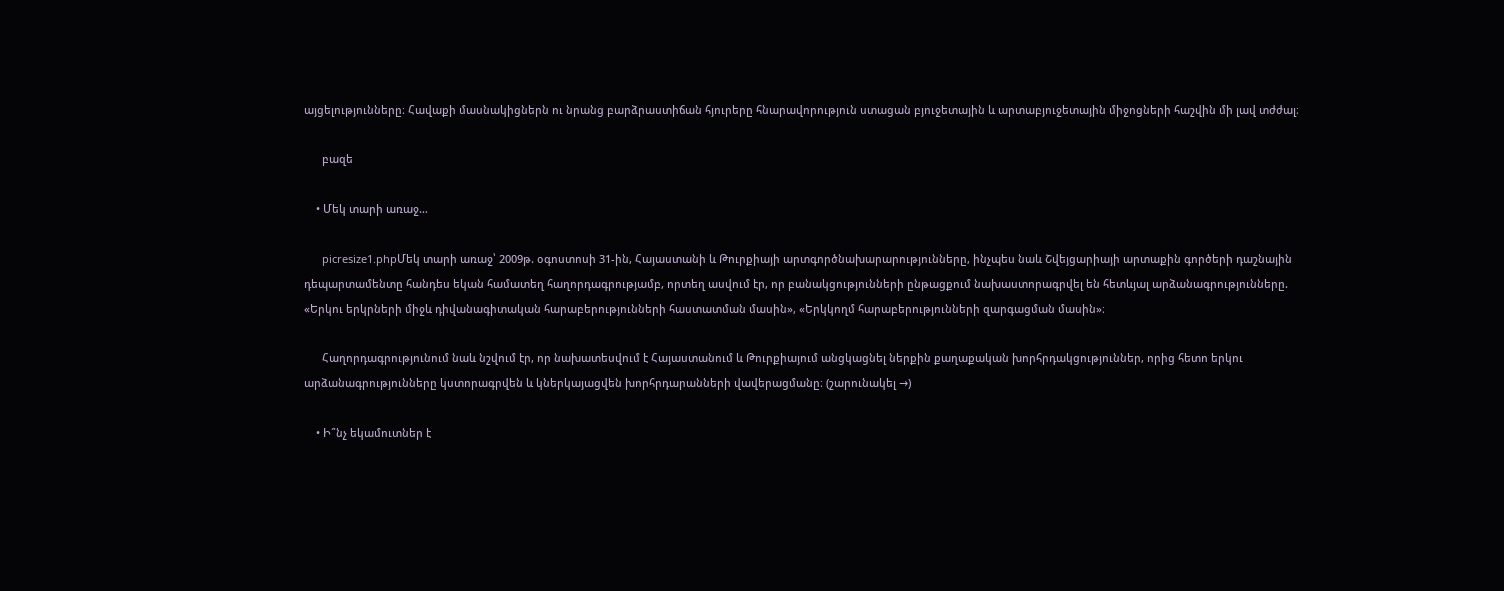այցելությունները։ Հավաքի մասնակիցներն ու նրանց բարձրաստիճան հյուրերը հնարավորություն ստացան բյուջետային և արտաբյուջետային միջոցների հաշվին մի լավ տժժալ։

      բազե

    • Մեկ տարի առաջ…

      picresize1.phpՄեկ տարի առաջ՝ 2009թ. օգոստոսի 31-ին, Հայաստանի և Թուրքիայի արտգործնախարարությունները, ինչպես նաև Շվեյցարիայի արտաքին գործերի դաշնային դեպարտամենտը հանդես եկան համատեղ հաղորդագրությամբ, որտեղ ասվում էր, որ բանակցությունների ընթացքում նախաստորագրվել են հետևյալ արձանագրությունները. «Երկու երկրների միջև դիվանագիտական հարաբերությունների հաստատման մասին», «Երկկողմ հարաբերությունների զարգացման մասին»։

      Հաղորդագրությունում նաև նշվում էր, որ նախատեսվում է Հայաստանում և Թուրքիայում անցկացնել ներքին քաղաքական խորհրդակցություններ, որից հետո երկու արձանագրությունները կստորագրվեն և կներկայացվեն խորհրդարանների վավերացմանը։ (շարունակել →)

    • Ի՞նչ եկամուտներ է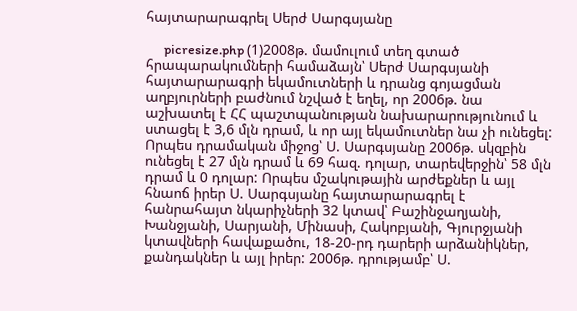հայտարարագրել Սերժ Սարգսյանը

      picresize.php (1)2008թ. մամուլում տեղ գտած հրապարակումների համաձայն՝ Սերժ Սարգսյանի հայտարարագրի եկամուտների և դրանց գոյացման աղբյուրների բաժնում նշված է եղել, որ 2006թ. նա աշխատել է ՀՀ պաշտպանության նախարարությունում և ստացել է 3,6 մլն դրամ, և որ այլ եկամուտներ նա չի ունեցել: Որպես դրամական միջոց՝ Ս. Սարգսյանը 2006թ. սկզբին ունեցել է 27 մլն դրամ և 69 հազ. դոլար, տարեվերջին՝ 58 մլն դրամ և 0 դոլար: Որպես մշակութային արժեքներ և այլ հնաոճ իրեր Ս. Սարգսյանը հայտարարագրել է հանրահայտ նկարիչների 32 կտավ՝ Բաշինջաղյանի, Խանջյանի, Սարյանի, Մինասի, Հակոբյանի, Գյուրջյանի կտավների հավաքածու, 18-20-րդ դարերի արձանիկներ, քանդակներ և այլ իրեր: 2006թ. դրությամբ՝ Ս.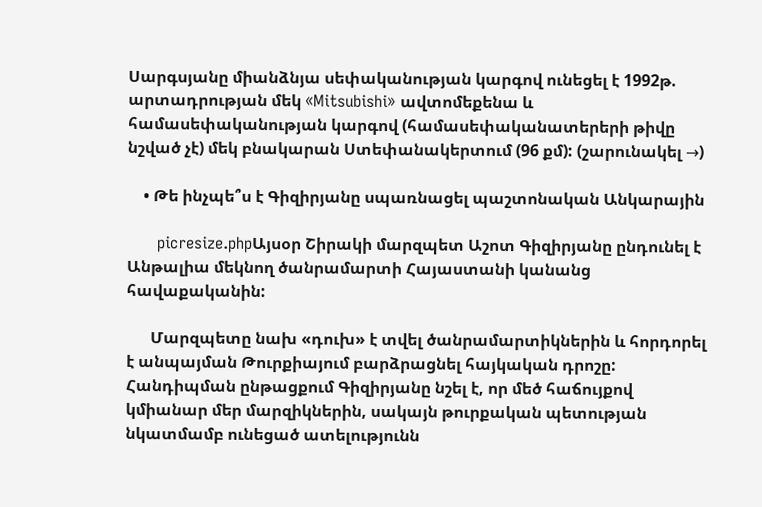Սարգսյանը միանձնյա սեփականության կարգով ունեցել է 1992թ. արտադրության մեկ «Mitsubishi» ավտոմեքենա և համասեփականության կարգով (համասեփականատերերի թիվը նշված չէ) մեկ բնակարան Ստեփանակերտում (96 քմ): (շարունակել →)

    • Թե ինչպե՞ս է Գիզիրյանը սպառնացել պաշտոնական Անկարային

      picresize.phpԱյսօր Շիրակի մարզպետ Աշոտ Գիզիրյանը ընդունել է Անթալիա մեկնող ծանրամարտի Հայաստանի կանանց հավաքականին:

      Մարզպետը նախ «դուխ» է տվել ծանրամարտիկներին և հորդորել է անպայման Թուրքիայում բարձրացնել հայկական դրոշը: Հանդիպման ընթացքում Գիզիրյանը նշել է, որ մեծ հաճույքով կմիանար մեր մարզիկներին, սակայն թուրքական պետության նկատմամբ ունեցած ատելությունն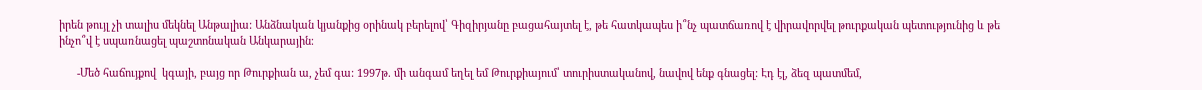իրեն թույլ չի տալիս մեկնել Անթալիա: Անձնական կյանքից օրինակ բերելով՝ Գիզիրյանը բացահայտել է, թե հատկապես ի՞նչ պատճառով է վիրավորվել թուրքական պետությունից և թե ինչո՞վ է սպառնացել պաշտոնական Անկարային։

      -Մեծ հաճույքով  կգայի, բայց որ Թուրքիան ա, չեմ գա: 1997թ. մի անգամ եղել եմ Թուրքիայում՝ տուրիստականով, նավով ենք գնացել: Էդ էլ, ձեզ պատմեմ,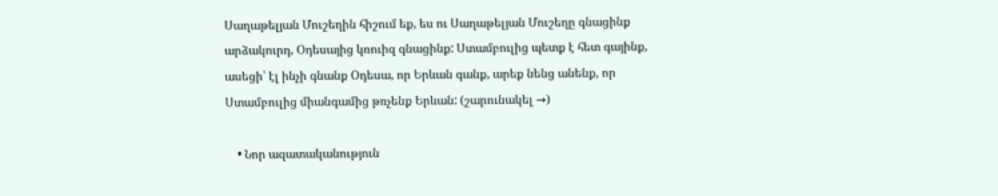Սաղաթելյան Մուշեղին հիշում եք, ես ու Սաղաթելյան Մուշեղը գնացինք արձակուրդ, Օդեսայից կռուիզ գնացինք: Ստամբուլից պետք է հետ գայինք, ասեցի՝ էլ ինչի գնանք Օդեսա, որ Երևան գանք, արեք նենց անենք, որ Ստամբուլից միանգամից թռչենք Երևան: (շարունակել →)

    • Նոր ազատականություն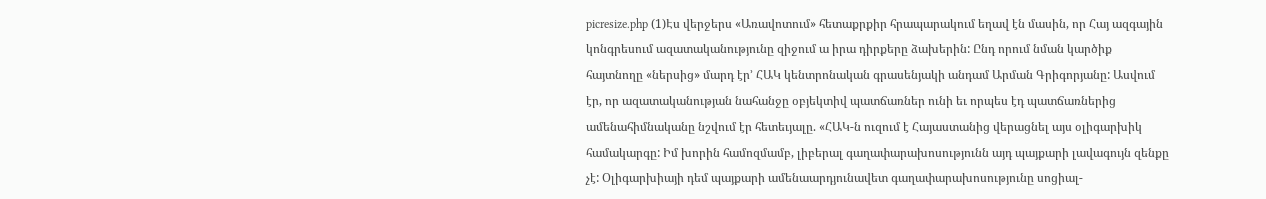picresize.php (1)Էս վերջերս «Առավոտում» հետաքրքիր հրապարակում եղավ էն մասին, որ Հայ ազգային կոնգրեսում ազատականությունը զիջում ա իրա դիրքերը ձախերին: Ընդ որում նման կարծիք հայտնողը «ներսից» մարդ էր’ ՀԱԿ կենտրոնական գրասենյակի անդամ Արման Գրիգորյանը: Ասվում էր, որ ազատականության նահանջը օբյեկտիվ պատճառներ ունի եւ որպես էդ պատճառներից ամենահիմնականը նշվում էր հետեւյալը. «ՀԱԿ-ն ուզում է Հայաստանից վերացնել այս օլիգարխիկ համակարգը: Իմ խորին համոզմամբ, լիբերալ գաղափարախոսությունն այդ պայքարի լավագույն զենքը չէ: Օլիգարխիայի դեմ պայքարի ամենաարդյունավետ գաղափարախոսությունը սոցիալ-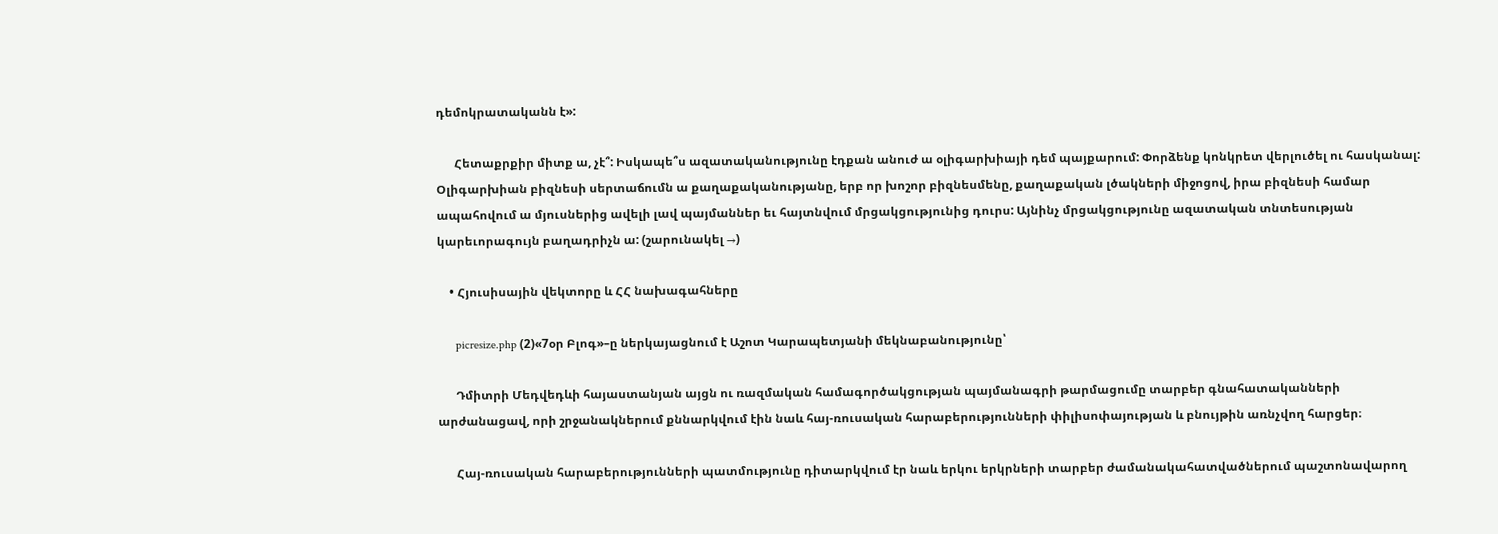դեմոկրատականն է»:

      Հետաքրքիր միտք ա, չէ՞: Իսկապե՞ս ազատականությունը էդքան անուժ ա օլիգարխիայի դեմ պայքարում: Փորձենք կոնկրետ վերլուծել ու հասկանալ: Օլիգարխիան բիզնեսի սերտաճումն ա քաղաքականությանը, երբ որ խոշոր բիզնեսմենը, քաղաքական լծակների միջոցով, իրա բիզնեսի համար ապահովում ա մյուսներից ավելի լավ պայմաններ եւ հայտնվում մրցակցությունից դուրս: Այնինչ մրցակցությունը ազատական տնտեսության կարեւորագույն բաղադրիչն ա: (շարունակել →)

    • Հյուսիսային վեկտորը և ՀՀ նախագահները

      picresize.php (2)«7օր Բլոգ»–ը ներկայացնում է Աշոտ Կարապետյանի մեկնաբանությունը՝

      Դմիտրի Մեդվեդևի հայաստանյան այցն ու ռազմական համագործակցության պայմանագրի թարմացումը տարբեր գնահատականների արժանացավ, որի շրջանակներում քննարկվում էին նաև հայ-ռուսական հարաբերությունների փիլիսոփայության և բնույթին առնչվող հարցեր։

      Հայ-ռուսական հարաբերությունների պատմությունը դիտարկվում էր նաև երկու երկրների տարբեր ժամանակահատվածներում պաշտոնավարող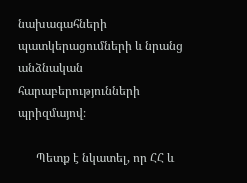նախագահների պատկերացումների և նրանց անձնական հարաբերությունների պրիզմայով։

      Պետք է նկատել, որ ՀՀ և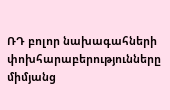ՌԴ բոլոր նախագահների փոխհարաբերությունները միմյանց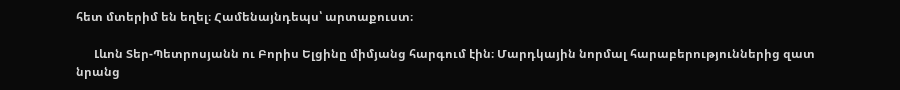հետ մտերիմ են եղել։ Համենայնդեպս՝ արտաքուստ։

      Լևոն Տեր-Պետրոսյանն ու Բորիս Ելցինը միմյանց հարգում էին։ Մարդկային նորմալ հարաբերություններից զատ նրանց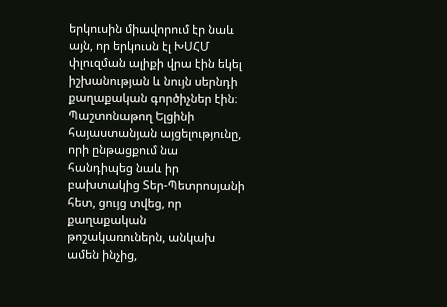երկուսին միավորում էր նաև այն, որ երկուսն էլ ԽՍՀՄ փլուզման ալիքի վրա էին եկել իշխանության և նույն սերնդի քաղաքական գործիչներ էին։ Պաշտոնաթող Ելցինի հայաստանյան այցելությունը, որի ընթացքում նա հանդիպեց նաև իր բախտակից Տեր-Պետրոսյանի հետ, ցույց տվեց, որ քաղաքական թոշակառուներն, անկախ ամեն ինչից,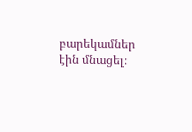բարեկամներ էին մնացել։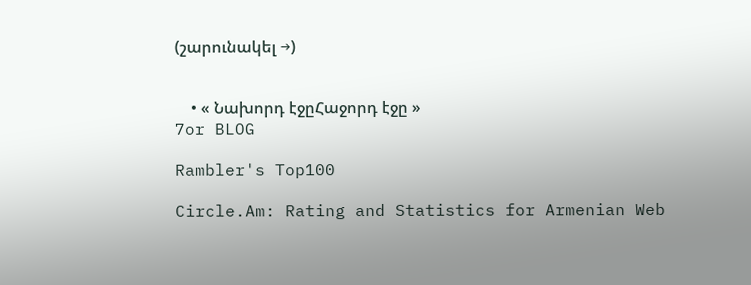(շարունակել →)


    • « Նախորդ էջըՀաջորդ էջը »
7or BLOG

Rambler's Top100

Circle.Am: Rating and Statistics for Armenian Web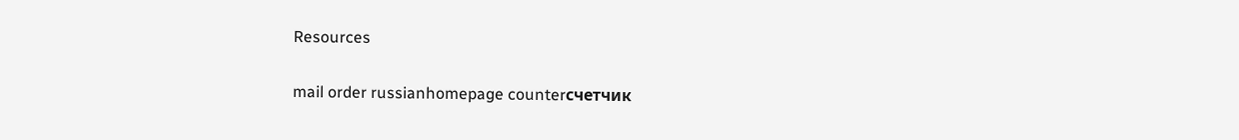Resources

mail order russianhomepage counterсчетчик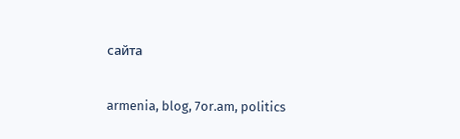сайта

armenia, blog, 7or.am, politics